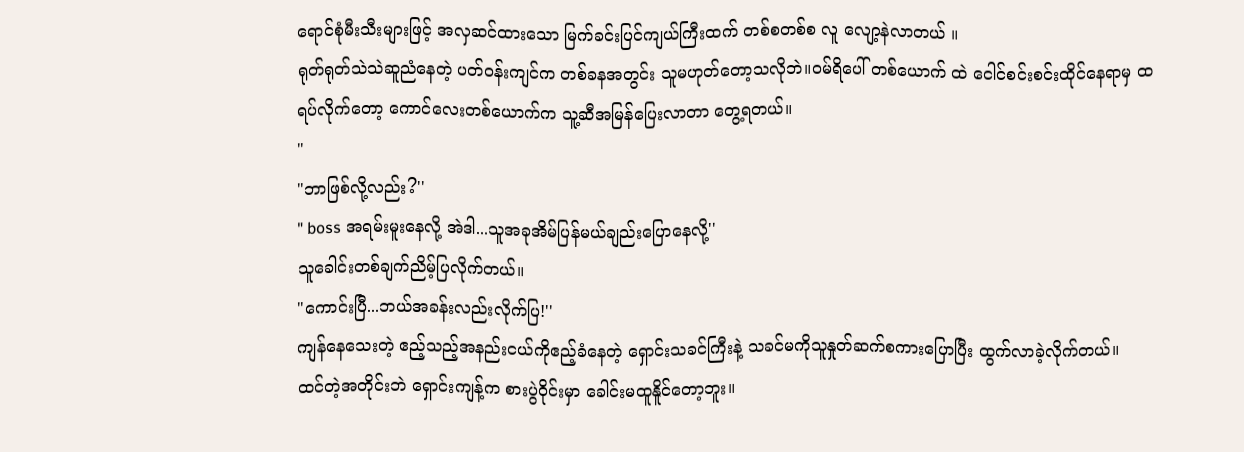ရောင်စုံမီးသီးများဖြင့် အလှဆင်ထားသော မြက်ခင်းပြင်ကျယ်ကြီးထက် တစ်စတစ်စ လူ လျော့နဲလာတယ် ။
ရုတ်ရုတ်သဲသဲဆူညံနေတဲ့ ပတ်ဝန်းကျင်က တစ်ခနအတွင်း သူမဟုတ်တော့သလိုဘဲ။ဝမ်ရိပေါ် တစ်ယောက် ထဲ ငေါင်စင်းစင်းထိုင်နေရာမှ ထရပ်လိုက်တော့ ကောင်လေးတစ်ယောက်က သူ့ဆီအမြန်ပြေးလာတာ တွေ့ရတယ်။
"
"ဘာဖြစ်လို့လည်း?''
" boss အရမ်းမူးနေလို့ အဲဒါ...သူအခုအိမ်ပြန်မယ်ချည်းပြောနေလို့''
သူခေါင်းတစ်ချက်ညိမ့်ပြလိုက်တယ်။
"ကောင်းပြီ...ဘယ်အခန်းလည်းလိုက်ပြ!''
ကျန်နေသေးတဲ့ ဧည့်သည့်အနည်းငယ်ကိုဧည့်ခံနေတဲ့ ရှောင်းသခင်ကြီးနဲ့ သခင်မကိုသူနှုတ်ဆက်စကားပြောပြီး ထွက်လာခဲ့လိုက်တယ်။
ထင်တဲ့အတိုင်းဘဲ ရှောင်းကျန့်က စားပွဲဝိုင်းမှာ ခေါင်းမထူနိူင်တော့ဘူး။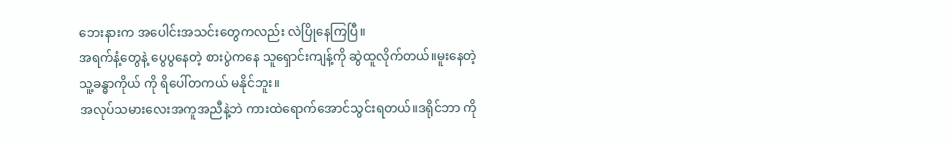ဘေးနားက အပေါင်းအသင်းတွေကလည်း လဲပြိုနေကြပြီ။
အရက်နံ့တွေနဲ့ ပွေပွနေတဲ့ စားပွဲကနေ သူရှောင်းကျန့်ကို ဆွဲထူလိုက်တယ်။မူးနေတဲ့ သူ့ခန္ဓာကိုယ် ကို ရိပေါ်တကယ် မနိုင်ဘူး။
အလုပ်သမားလေးအကူအညီနဲ့ဘဲ ကားထဲရောက်အောင်သွင်းရတယ်။ဒရိုင်ဘာ ကို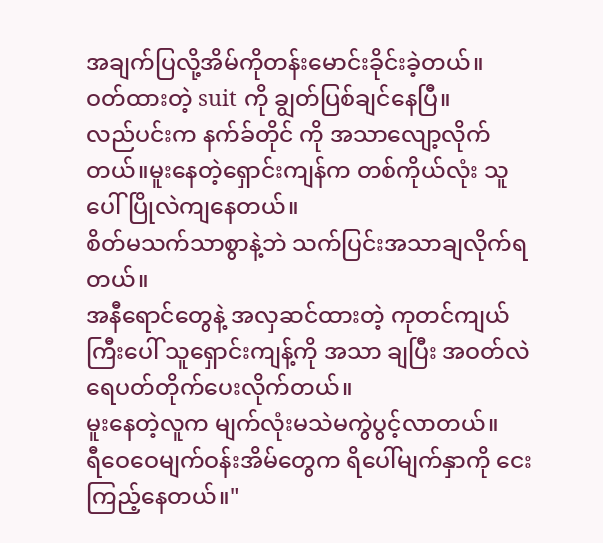အချက်ပြလို့အိမ်ကိုတန်းမောင်းခိုင်းခဲ့တယ်။
ဝတ်ထားတဲ့ suit ကို ချွတ်ပြစ်ချင်နေပြီ။
လည်ပင်းက နက်ခ်တိုင် ကို အသာလျော့လိုက်တယ်။မူးနေတဲ့ရှောင်းကျန်က တစ်ကိုယ်လုံး သူပေါ်ပြိုလဲကျနေတယ်။
စိတ်မသက်သာစွာနဲ့ဘဲ သက်ပြင်းအသာချလိုက်ရတယ်။
အနီရောင်တွေနဲ့ အလှဆင်ထားတဲ့ ကုတင်ကျယ်ကြီးပေါ် သူရှောင်းကျန့်ကို အသာ ချပြီး အဝတ်လဲ ရေပတ်တိုက်ပေးလိုက်တယ်။
မူးနေတဲ့လူက မျက်လုံးမသဲမကွဲပွင့်လာတယ်။
ရီဝေဝေမျက်ဝန်းအိမ်တွေက ရိပေါ်မျက်နှာကို ငေးကြည့်နေတယ်။"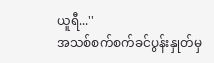ယူရီ...''
အသစ်စက်စက်ခင်ပွန်းနှုတ်မှ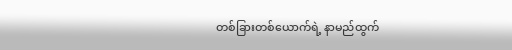တစ်ခြားတစ်ယောက်ရဲ့ နာမည်ထွက်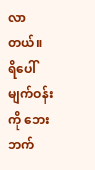လာတယ်။
ရိပေါ်မျက်ဝန်းကို ဘေးဘက်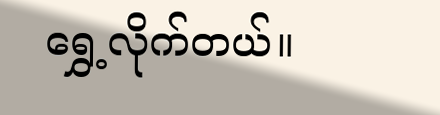ရွှေ့လိုက်တယ်။